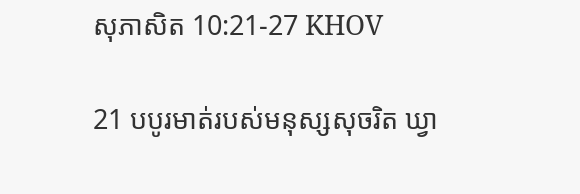សុភាសិត 10:21-27 KHOV

21 បបូរមាត់របស់មនុស្សសុចរិត ឃ្វា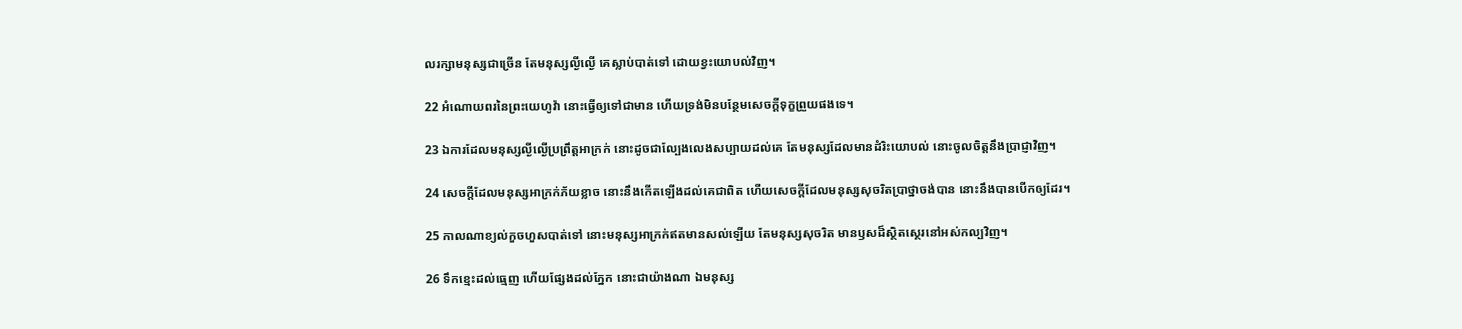លរក្សាមនុស្សជាច្រើន តែមនុស្សល្ងី‌ល្ងើ គេស្លាប់បាត់ទៅ ដោយខ្វះយោបល់វិញ។

22 អំណោយពរនៃព្រះ‌យេហូវ៉ា នោះធ្វើឲ្យទៅជាមាន ហើយទ្រង់មិនបន្ថែមសេចក្តីទុក្ខព្រួយផងទេ។

23 ឯការដែលមនុស្សល្ងី‌ល្ងើប្រព្រឹត្តអាក្រក់ នោះដូចជាល្បែងលេងសប្បាយដល់គេ តែមនុស្សដែលមានដំរិះយោបល់ នោះចូលចិត្តនឹងប្រាជ្ញាវិញ។

24 សេចក្តីដែលមនុស្សអាក្រក់ភ័យខ្លាច នោះនឹងកើតឡើងដល់គេជាពិត ហើយសេចក្តីដែលមនុស្សសុចរិតប្រាថ្នាចង់បាន នោះនឹងបានបើកឲ្យដែរ។

25 កាលណាខ្យល់កួចហួសបាត់ទៅ នោះមនុស្សអាក្រក់ឥតមានសល់ឡើយ តែមនុស្សសុចរិត មានឫសដ៏ស្ថិត‌ស្ថេរនៅអស់‌កល្បវិញ។

26 ទឹក‌ខ្មេះដល់ធ្មេញ ហើយផ្សែងដល់ភ្នែក នោះជាយ៉ាងណា ឯមនុស្ស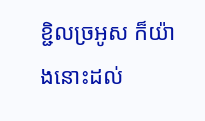ខ្ជិលច្រអូស ក៏យ៉ាងនោះដល់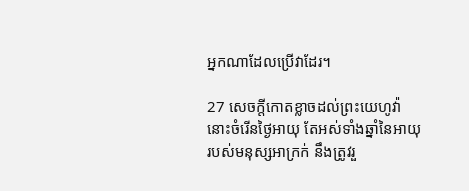អ្នកណាដែលប្រើវាដែរ។

27 សេចក្តីកោត‌ខ្លាចដល់ព្រះ‌យេហូវ៉ា នោះចំរើនថ្ងៃអាយុ តែអស់ទាំងឆ្នាំនៃអាយុរបស់មនុស្សអាក្រក់ នឹងត្រូវរួ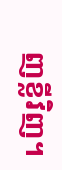ញខ្លីវិញ។